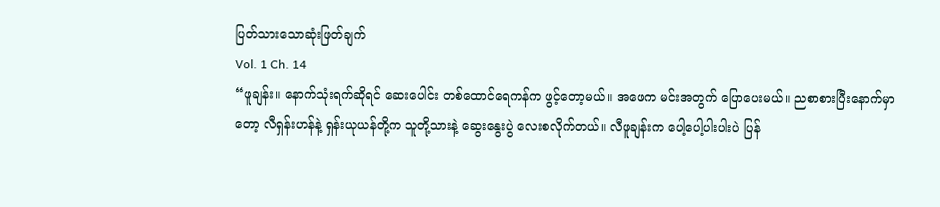ပြတ်သားသောဆုံးဖြတ်ချက်
Vol. 1 Ch. 14
“ဖူချန်း။ နောက်သုံးရက်ဆိုရင် ဆေးပေါင်း တစ်ထောင်ရေကန်က ဖွင့်တော့မယ်။ အဖေက မင်းအတွက် ပြောပေးမယ်။ ညစာစားပြီးနောက်မှာတော့ လီရှန်းဟန်နဲ့ ရှန်းယုယန်တို့က သူတို့သားနဲ့ ဆွေးနွေးပွဲ လေးစလိုက်တယ်။ လီဖူချန်းက ပေါ့ပေါ့ပါးပါးပဲ ပြန်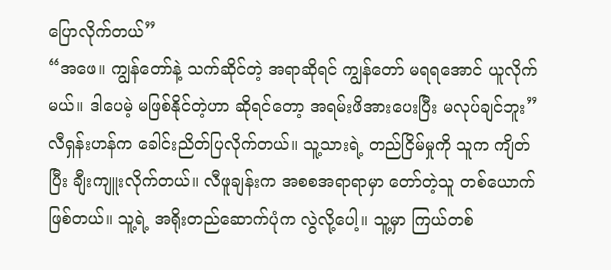ပြောလိုက်တယ်”
“အဖေ။ ကျွန်တော်နဲ့ သက်ဆိုင်တဲ့ အရာဆိုရင် ကျွန်တော် မရရအောင် ယူလိုက်မယ်။ ဒါပေမဲ့ မဖြစ်နိုင်တဲ့ဟာ ဆိုရင်တော့ အရမ်းဖိအားပေးပြီး မလုပ်ချင်ဘူး”
လီရှန်းဟန်က ခေါင်းညိတ်ပြလိုက်တယ်။ သူ့သားရဲ့ တည်ငြိမ်မှုကို သူက ကျိတ်ပြီး ချီးကျူးလိုက်တယ်။ လီဖူချန်းက အစစအရာရာမှာ တော်တဲ့သူ တစ်ယောက် ဖြစ်တယ်။ သူ့ရဲ့ အရိုးတည်ဆောက်ပုံက လွဲလို့ပေါ့။ သူ့မှာ ကြယ်တစ်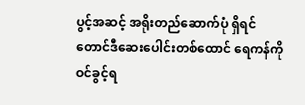ပွင့်အဆင့် အရိုးတည်ဆောက်ပုံ ရှိရင် တောင်ဒီဆေးပေါင်းတစ်ထောင် ရေကန်ကို ဝင်ခွင့်ရ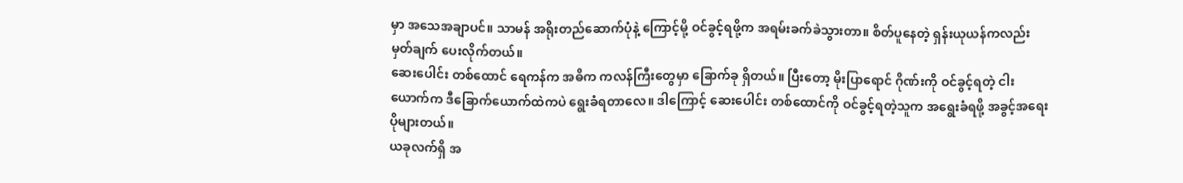မှာ အသေအချာပင်။ သာမန် အရိုးတည်ဆောက်ပုံနဲ့ ကြောင့်မို့ ဝင်ခွင့်ရဖို့က အရမ်းခက်ခဲသွားတာ။ စိတ်ပူနေတဲ့ ရှန်းယုယန်ကလည်း မှတ်ချက် ပေးလိုက်တယ်။
ဆေးပေါင်း တစ်ထောင် ရေကန်က အဓိက ကလန်ကြီးတွေမှာ ခြောက်ခု ရှိတယ်။ ပြီးတော့ မိုးပြာရောင် ဂိုဏ်းကို ဝင်ခွင့်ရတဲ့ ငါးယောက်က ဒီခြောက်ယောက်ထဲကပဲ ရွေးခံရတာလေ။ ဒါကြောင့် ဆေးပေါင်း တစ်ထောင်ကို ဝင်ခွင့်ရတဲ့သူက အရွေးခံရဖို့ အခွင့်အရေး ပိုများတယ်။
ယခုလက်ရှိ အ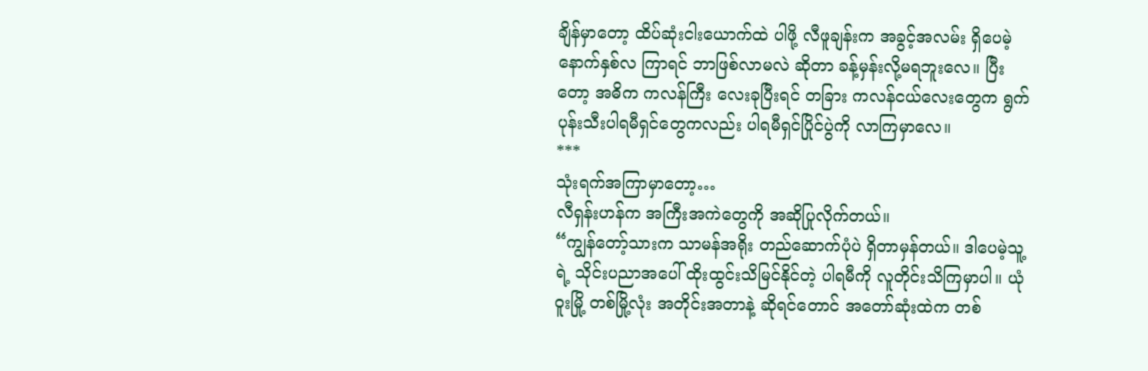ချိန်မှာတော့ ထိပ်ဆုံးငါးယောက်ထဲ ပါဖို့ လီဖူချန်းက အခွင့်အလမ်း ရှိပေမဲ့ နောက်နှစ်လ ကြာရင် ဘာဖြစ်လာမလဲ ဆိုတာ ခန့်မှန်းလို့မရဘူးလေ။ ပြီးတော့ အဓိက ကလန်ကြီး လေးခုပြီးရင် တခြား ကလန်ငယ်လေးတွေက ရွက်ပုန်းသီးပါရမီရှင်တွေကလည်း ပါရမီရှင်ပြိုင်ပွဲကို လာကြမှာလေ။
***
သုံးရက်အကြာမှာတော့…
လီရှန်းဟန်က အကြီးအကဲတွေကို အဆိုပြုလိုက်တယ်။
“ကျွန်တော့်သားက သာမန်အရိုး တည်ဆောက်ပုံပဲ ရှိတာမှန်တယ်။ ဒါပေမဲ့သူ့ရဲ့ သိုင်းပညာအပေါ် ထိုးထွင်းသိမြင်နိုင်တဲ့ ပါရမီကို လူတိုင်းသိကြမှာပါ။ ယုံဝူးမြို့ တစ်မြို့လုံး အတိုင်းအတာနဲ့ ဆိုရင်တောင် အတော်ဆုံးထဲက တစ်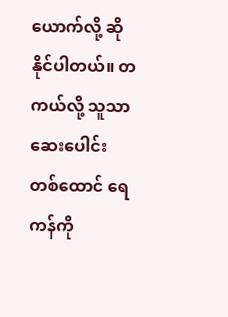ယောက်လို့ ဆိုနိုင်ပါတယ်။ တကယ်လို့ သူသာ ဆေးပေါင်းတစ်ထောင် ရေကန်ကို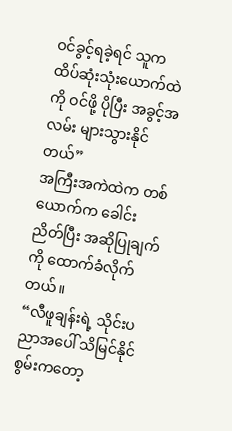ဝင်ခွင့်ရခဲ့ရင် သူက ထိပ်ဆုံးသုံးယောက်ထဲကို ဝင်ဖို့ ပိုပြီး အခွင့်အလမ်း များသွားနိုင်တယ်”
အကြီးအကဲထဲက တစ်ယောက်က ခေါင်းညိတ်ပြီး အဆိုပြုချက်ကို ထောက်ခံလိုက်တယ်။
“လီဖူချန်းရဲ့ သိုင်းပညာအပေါ် သိမြင်နိုင်စွမ်းကတော့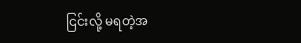ငြင်းလို့ မရတဲ့အ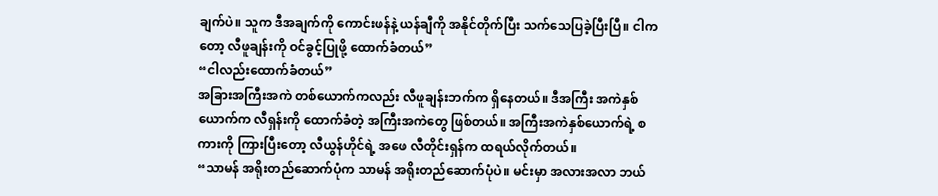ချက်ပဲ။ သူက ဒီအချက်ကို ကောင်းဖန်နဲ့ ယန်ချီကို အနိုင်တိုက်ပြီး သက်သေပြခဲ့ပြီးပြီ။ ငါကတော့ လီဖူချန်းကို ဝင်ခွင့်ပြုဖို့ ထောက်ခံတယ်”
“ငါလည်းထောက်ခံတယ်”
အခြားအကြီးအကဲ တစ်ယောက်ကလည်း လီဖူချန်းဘက်က ရှိနေတယ်။ ဒီအကြီး အကဲနှစ်ယောက်က လီရှန်းကို ထောက်ခံတဲ့ အကြီးအကဲတွေ ဖြစ်တယ်။ အကြီးအကဲနှစ်ယောက်ရဲ့ စကားကို ကြားပြီးတော့ လီယွန်ဟိုင်ရဲ့ အဖေ လီတိုင်းရှန်က ထရယ်လိုက်တယ်။
“သာမန် အရိုးတည်ဆောက်ပုံက သာမန် အရိုးတည်ဆောက်ပုံပဲ။ မင်းမှာ အလားအလာ ဘယ်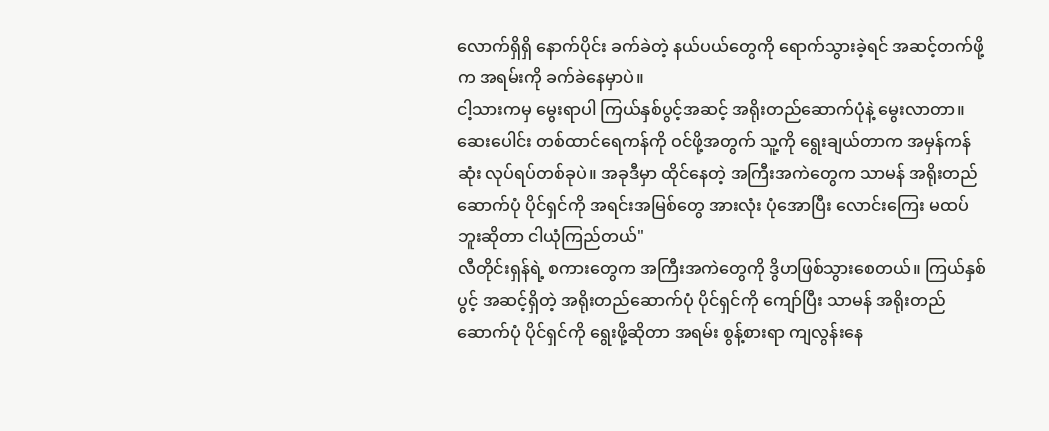လောက်ရှိရှိ နောက်ပိုင်း ခက်ခဲတဲ့ နယ်ပယ်တွေကို ရောက်သွားခဲ့ရင် အဆင့်တက်ဖို့က အရမ်းကို ခက်ခဲနေမှာပဲ။
ငါ့သားကမှ မွေးရာပါ ကြယ်နှစ်ပွင့်အဆင့် အရိုးတည်ဆောက်ပုံနဲ့ မွေးလာတာ။ ဆေးပေါင်း တစ်ထာင်ရေကန်ကို ဝင်ဖို့အတွက် သူ့ကို ရွေးချယ်တာက အမှန်ကန်ဆုံး လုပ်ရပ်တစ်ခုပဲ။ အခုဒီမှာ ထိုင်နေတဲ့ အကြီးအကဲတွေက သာမန် အရိုးတည်ဆောက်ပုံ ပိုင်ရှင်ကို အရင်းအမြစ်တွေ အားလုံး ပုံအောပြီး လောင်းကြေး မထပ်ဘူးဆိုတာ ငါယုံကြည်တယ်"
လီတိုင်းရှန်ရဲ့ စကားတွေက အကြီးအကဲတွေကို ဒွိဟဖြစ်သွားစေတယ်။ ကြယ်နှစ်ပွင့် အဆင့်ရှိတဲ့ အရိုးတည်ဆောက်ပုံ ပိုင်ရှင်ကို ကျော်ပြီး သာမန် အရိုးတည်ဆောက်ပုံ ပိုင်ရှင်ကို ရွေးဖို့ဆိုတာ အရမ်း စွန့်စားရာ ကျလွန်းနေ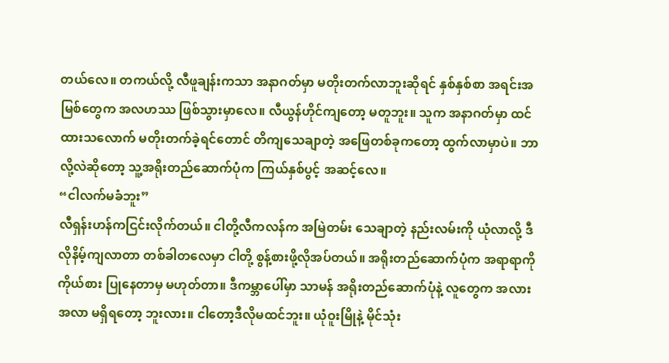တယ်လေ။ တကယ်လို့ လီဖူချန်းကသာ အနာဂတ်မှာ မတိုးတက်လာဘူးဆိုရင် နှစ်နှစ်စာ အရင်းအမြစ်တွေက အလဟဿ ဖြစ်သွားမှာလေ။ လီယွန်ဟိုင်ကျတော့ မတူဘူး။ သူက အနာဂတ်မှာ ထင်ထားသလောက် မတိုးတက်ခဲ့ရင်တောင် တိကျသေချာတဲ့ အဖြေတစ်ခုကတော့ ထွက်လာမှာပဲ။ ဘာလို့လဲဆိုတော့ သူ့အရိုးတည်ဆောက်ပုံက ကြယ်နှစ်ပွင့် အဆင့်လေ။
“ငါလက်မခံဘူး”
လီရှန်းဟန်ကငြင်းလိုက်တယ်။ ငါတို့လီကလန်က အမြဲတမ်း သေချာတဲ့ နည်းလမ်းကို ယုံလာလို့ ဒီလိုနိမ့်ကျလာတာ တစ်ခါတလေမှာ ငါတို့ စွန့်စားဖို့လိုအပ်တယ်။ အရိုးတည်ဆောက်ပုံက အရာရာကို ကိုယ်စား ပြုနေတာမှ မဟုတ်တာ။ ဒီကမ္ဘာပေါ်မှာ သာမန် အရိုးတည်ဆောက်ပုံနဲ့ လူတွေက အလားအလာ မရှိရတော့ ဘူးလား။ ငါတော့ဒီလိုမထင်ဘူး။ ယုံဝူးမြိုနဲ့ မိုင်သုံး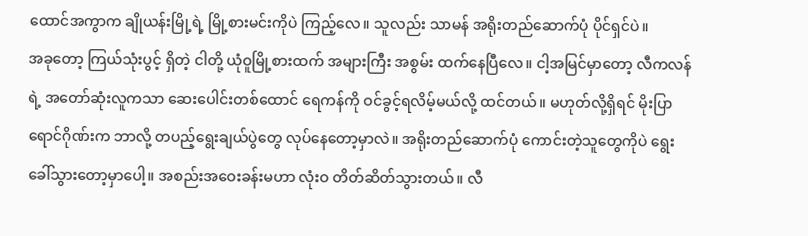ထောင်အကွာက ချိုယန်းမြို့ရဲ့ မြို့စားမင်းကိုပဲ ကြည့်လေ။ သူလည်း သာမန် အရိုးတည်ဆောက်ပုံ ပိုင်ရှင်ပဲ။
အခုတော့ ကြယ်သုံးပွင့် ရှိတဲ့ ငါတို့ ယုံဝူမြို့စားထက် အများကြီး အစွမ်း ထက်နေပြီလေ။ ငါ့အမြင်မှာတော့ လီကလန်ရဲ့ အတော်ဆုံးလူကသာ ဆေးပေါင်းတစ်ထောင် ရေကန်ကို ဝင်ခွင့်ရလိမ့်မယ်လို့ ထင်တယ်။ မဟုတ်လို့ရှိရင် မိုးပြာရောင်ဂိုဏ်းက ဘာလို့ တပည့်ရွေးချယ်ပွဲတွေ လုပ်နေတော့မှာလဲ။ အရိုးတည်ဆောက်ပုံ ကောင်းတဲ့သူတွေကိုပဲ ရွေးခေါ်သွားတော့မှာပေါ့။ အစည်းအဝေးခန်းမဟာ လုံးဝ တိတ်ဆိတ်သွားတယ်။ လီ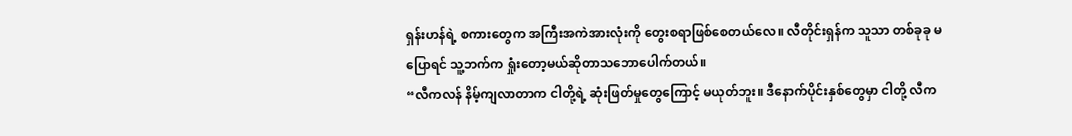ရှန်းဟန်ရဲ့ စကားတွေက အကြီးအကဲအားလုံးကို တွေးစရာဖြစ်စေတယ်လေ။ လီတိုင်းရှန်က သူသာ တစ်ခုခု မပြောရင် သူ့ဘက်က ရှုံးတော့မယ်ဆိုတာသဘောပေါက်တယ်။
“လီကလန် နိမ့်ကျလာတာက ငါတို့ရဲ့ ဆုံးဖြတ်မှုတွေကြောင့် မယုတ်ဘူး။ ဒီနောက်ပိုင်းနှစ်တွေမှာ ငါတို့ လီက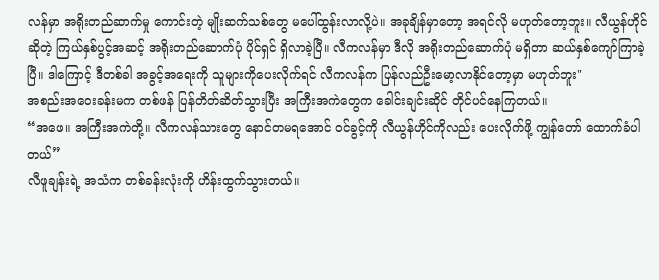လန်မှာ အရိုးတည်ဆာက်မှု ကောင်းတဲ့ မျိုးဆက်သစ်တွေ မပေါ်ထွန်းလာလို့ပဲ။ အခုချိန်မှာတော့ အရင်လို မဟုတ်တော့ဘူး။ လီယွန်ဟိုင်ဆိုတဲ့ ကြယ်နှစ်ပွင့်အဆင့် အရိုးတည်ဆောက်ပုံ ပိုင်ရှင် ရှိလာခဲ့ပြီ။ လီကလန်မှာ ဒီလို အရိုးတည်ဆောက်ပုံ မရှိတာ ဆယ်နှစ်ကျော်ကြာခဲ့ပြီ။ ဒါကြောင့် ဒီတစ်ခါ အခွင့်အရေးကို သူများကိုပေးလိုက်ရင် လီကလန်က ပြန်လည်ဦးမော့လာနိုင်တော့မှာ မဟုတ်ဘူး"
အစည်းအဝေးခန်းမက တစ်ဖန် ပြန်တိတ်ဆိတ်သွားပြီး အကြီးအကဲတွေက ခေါင်းချင်းဆိုင် တိုင်ပင်နေကြတယ်။
“အဖေ။ အကြီးအကဲတို့။ လီကလန်သားတွေ နောင်တမရအောင် ဝင်ခွင့်ကို လီယွန်ဟိုင်ကိုလည်း ပေးလိုက်ဖို့ ကျွန်တော် ထောက်ခံပါတယ်”
လီဖူချန်းရဲ့ အသံက တစ်ခန်းလုံးကို ဟိန်းထွက်သွားတယ်။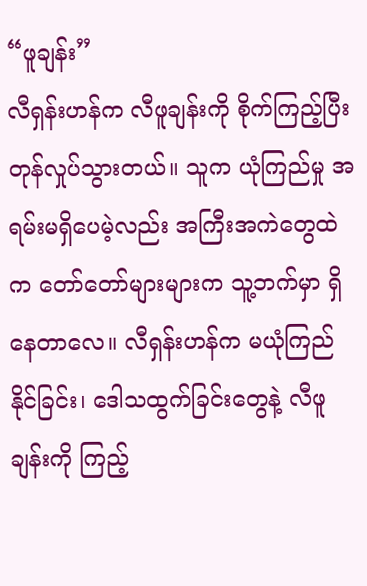“ဖူချန်း”
လီရှန်းဟန်က လီဖူချန်းကို စိုက်ကြည့်ပြီး တုန်လှုပ်သွားတယ်။ သူက ယုံကြည်မှု အရမ်းမရှိပေမဲ့လည်း အကြီးအကဲတွေထဲက တော်တော်များများက သူ့ဘက်မှာ ရှိနေတာလေ။ လီရှန်းဟန်က မယုံကြည်နိုင်ခြင်း၊ ဒေါသထွက်ခြင်းတွေနဲ့ လီဖူချန်းကို ကြည့်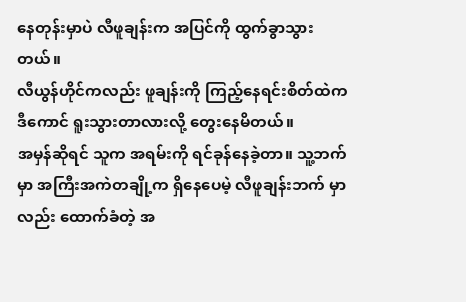နေတုန်းမှာပဲ လီဖူချန်းက အပြင်ကို ထွက်ခွာသွားတယ်။
လီယွန်ဟိုင်ကလည်း ဖူချန်းကို ကြည့်နေရင်းစိတ်ထဲက ဒီကောင် ရူးသွားတာလားလို့ တွေးနေမိတယ်။
အမှန်ဆိုရင် သူက အရမ်းကို ရင်ခုန်နေခဲ့တာ။ သူ့ဘက်မှာ အကြီးအကဲတချို့က ရှိနေပေမဲ့ လီဖူချန်းဘက် မှာလည်း ထောက်ခံတဲ့ အ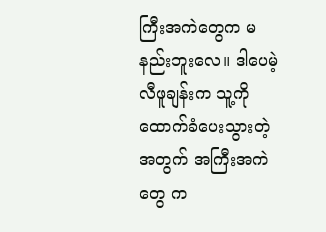ကြီးအကဲတွေက မနည်းဘူးလေ။ ဒါပေမဲ့ လီဖူချန်းက သူ့ကို ထောက်ခံပေးသွားတဲ့ အတွက် အကြီးအကဲတွေ က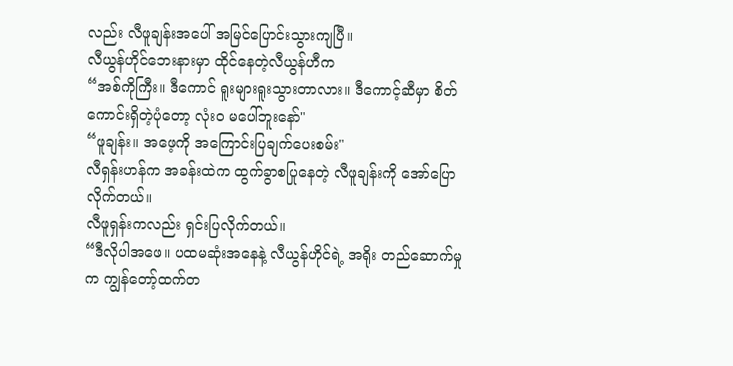လည်း လီဖူချန်းအပေါ် အမြင်ပြောင်းသွားကျပြီ။
လီယွန်ဟိုင်ဘေးနားမှာ ထိုင်နေတဲ့လီယွန်ဟီက
“အစ်ကိုကြီး။ ဒီကောင် ရူးများရူးသွားတာလား။ ဒီကောင့်ဆီမှာ စိတ်ကောင်းရှိတဲ့ပုံတော့ လုံးဝ မပေါ်ဘူးနော်"
“ဖူချန်း။ အဖေ့ကို အကြောင်းပြချက်ပေးစမ်း"
လီရှန်းဟန်က အခန်းထဲက ထွက်ခွာစပြုနေတဲ့ လီဖူချန်းကို အော်ပြောလိုက်တယ်။
လီဖူရှန်းကလည်း ရှင်းပြလိုက်တယ်။
“ဒီလိုပါအဖေ။ ပထမဆုံးအနေနဲ့ လီယွန်ဟိုင်ရဲ့ အရိုး တည်ဆောက်မှုက ကျွန်တော့်ထက်တ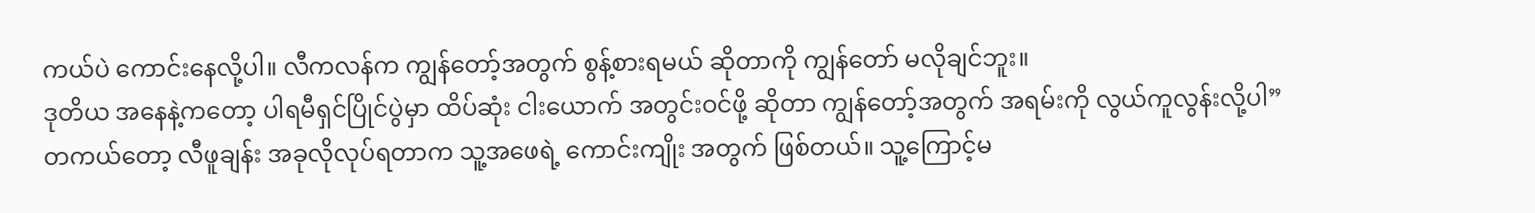ကယ်ပဲ ကောင်းနေလို့ပါ။ လီကလန်က ကျွန်တော့်အတွက် စွန့်စားရမယ် ဆိုတာကို ကျွန်တော် မလိုချင်ဘူး။
ဒုတိယ အနေနဲ့ကတော့ ပါရမီရှင်ပြိုင်ပွဲမှာ ထိပ်ဆုံး ငါးယောက် အတွင်းဝင်ဖို့ ဆိုတာ ကျွန်တော့်အတွက် အရမ်းကို လွယ်ကူလွန်းလို့ပါ”
တကယ်တော့ လီဖူချန်း အခုလိုလုပ်ရတာက သူ့အဖေရဲ့ ကောင်းကျိုး အတွက် ဖြစ်တယ်။ သူ့ကြောင့်မ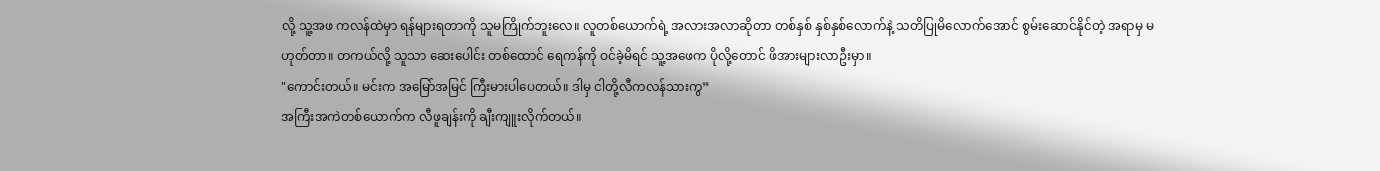လို့ သူ့အဖ ကလန်ထဲမှာ ရန်များရတာကို သူမကြိုက်ဘူးလေ။ လူတစ်ယောက်ရဲ့ အလားအလာဆိုတာ တစ်နှစ် နှစ်နှစ်လောက်နဲ့ သတိပြုမိလောက်အောင် စွမ်းဆောင်နိုင်တဲ့ အရာမှ မဟုတ်တာ။ တကယ်လို့ သူသာ ဆေးပေါင်း တစ်ထောင် ရေကန်ကို ဝင်ခဲ့မိရင် သူ့အဖေက ပိုလို့တောင် ဖိအားများလာဦးမှာ။
"ကောင်းတယ်။ မင်းက အမြော်အမြင် ကြီးမားပါပေတယ်။ ဒါမှ ငါတို့လီကလန်သားကွ”
အကြီးအကဲတစ်ယောက်က လီဖူချန်းကို ချီးကျူးလိုက်တယ်။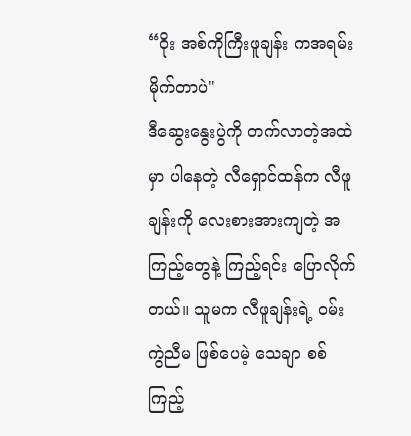“ဝိုး အစ်ကိုကြီးဖူချန်း ကအရမ်းမိုက်တာပဲ"
ဒီဆွေးနွေးပွဲကို တက်လာတဲ့အထဲမှာ ပါနေတဲ့ လီရှောင်ထန်က လီဖူချန်းကို လေးစားအားကျတဲ့ အကြည့်တွေနဲ့ ကြည့်ရင်း ပြောလိုက်တယ်။ သူမက လီဖူချန်းရဲ့ ဝမ်းကွဲညီမ ဖြစ်ပေမဲ့ သေချာ စစ်ကြည့်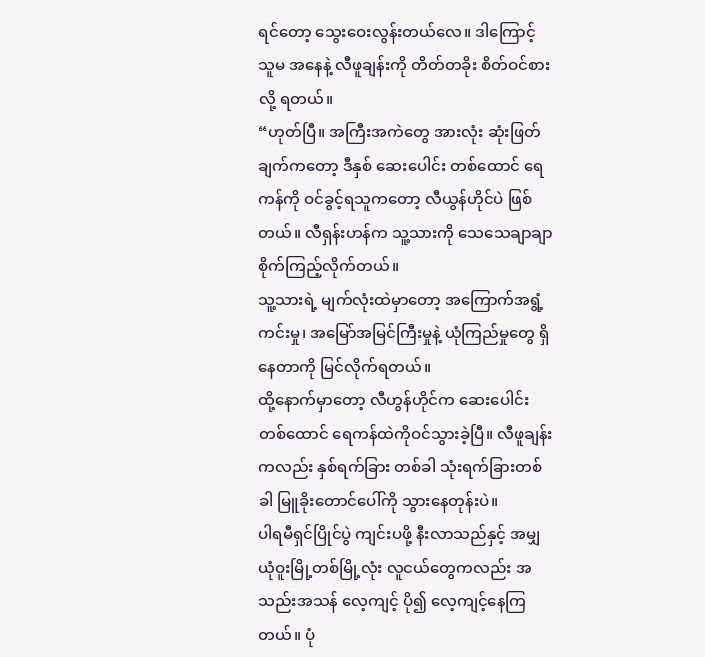ရင်တော့ သွေးဝေးလွန်းတယ်လေ။ ဒါကြောင့် သူမ အနေနဲ့ လီဖူချန်းကို တိတ်တခိုး စိတ်ဝင်စားလို့ ရတယ်။
“ဟုတ်ပြီ။ အကြီးအကဲတွေ အားလုံး ဆုံးဖြတ်ချက်ကတော့ ဒီနှစ် ဆေးပေါင်း တစ်ထောင် ရေကန်ကို ဝင်ခွင့်ရသူကတော့ လီယွန်ဟိုင်ပဲ ဖြစ်တယ်။ လီရှန်းဟန်က သူ့သားကို သေသေချာချာ စိုက်ကြည့်လိုက်တယ်။
သူ့သားရဲ့ မျက်လုံးထဲမှာတော့ အကြောက်အရွံ့ ကင်းမှု၊ အမြော်အမြင်ကြီးမှုနဲ့ ယုံကြည်မှုတွေ ရှိနေတာကို မြင်လိုက်ရတယ်။
ထို့နောက်မှာတော့ လီဟွန်ဟိုင်က ဆေးပေါင်းတစ်ထောင် ရေကန်ထဲကိုဝင်သွားခဲ့ပြီ။ လီဖူချန်းကလည်း နှစ်ရက်ခြား တစ်ခါ သုံးရက်ခြားတစ်ခါ မြူခိုးတောင်ပေါ်ကို သွားနေတုန်းပဲ။
ပါရမီရှင်ပြိုင်ပွဲ ကျင်းပဖို့ နီးလာသည်နှင့် အမျှ ယုံဝူးမြို့တစ်မြို့လုံး လူငယ်တွေကလည်း အသည်းအသန် လေ့ကျင့် ပို၍ လေ့ကျင့်နေကြတယ်။ ပုံ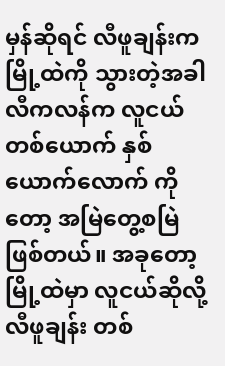မှန်ဆိုရင် လီဖူချန်းက မြို့ထဲကို သွားတဲ့အခါ လီကလန်က လူငယ် တစ်ယောက် နှစ်ယောက်လောက် ကိုတော့ အမြဲတွေ့စမြဲ ဖြစ်တယ်။ အခုတော့ မြို့ထဲမှာ လူငယ်ဆိုလို့ လီဖူချန်း တစ်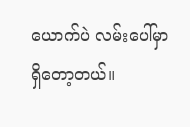ယောက်ပဲ လမ်းပေါ်မှာ ရှိတော့တယ်။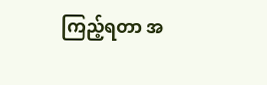ကြည့်ရတာ အ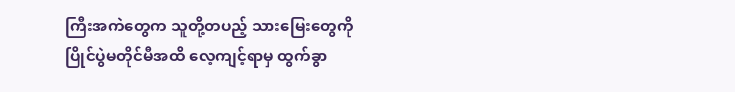ကြီးအကဲတွေက သူတို့တပည့် သားမြေးတွေကို ပြိုင်ပွဲမတိုင်မီအထိ လေ့ကျင့်ရာမှ ထွက်ခွာ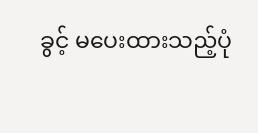ခွင့် မပေးထားသည့်ပုံ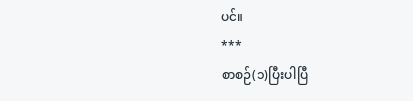ပင်။
***
စာစဉ်(၁)ပြီးပါပြီ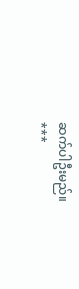ဆက်ပါဦးမည်။
***